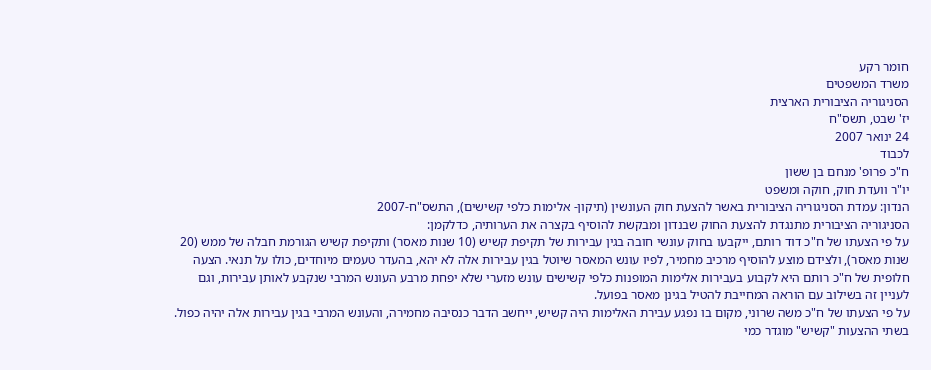חומר רקע
משרד המשפטים
הסניגוריה הציבורית הארצית
יז' שבט, תשס"ח
24 ינואר 2007
לכבוד
ח"כ פרופ' מנחם בן ששון
יו"ר וועדת חוק, חוקה ומשפט
הנדון: עמדת הסניגוריה הציבורית באשר להצעת חוק העונשין (תיקון- אלימות כלפי קשישים), התשס"ח-2007
הסניגוריה הציבורית מתנגדת להצעת החוק שבנדון ומבקשת להוסיף בקצרה את הערותיה, כדלקמן:
על פי הצעתו של ח"כ דוד רותם, ייקבעו בחוק עונשי חובה בגין עבירות של תקיפת קשיש (10 שנות מאסר) ותקיפת קשיש הגורמת חבלה של ממש (20 שנות מאסר), ולצידם מוצע להוסיף מרכיב מחמיר, לפיו עונש המאסר שיוטל בגין עבירות אלה לא יהא, בהעדר טעמים מיוחדים, כולו על תנאי. הצעה חלופית של ח"כ רותם היא לקבוע בעבירות אלימות המופנות כלפי קשישים עונש מזערי שלא יפחת מרבע העונש המרבי שנקבע לאותן עבירות, וגם לעניין זה בשילוב עם הוראה המחייבת להטיל בגינן מאסר בפועל.
על פי הצעתו של ח"כ משה שרוני, מקום בו נפגע עבירת האלימות היה קשיש, ייחשב הדבר כנסיבה מחמירה, והעונש המרבי בגין עבירות אלה יהיה כפול.
בשתי ההצעות "קשיש" מוגדר כמי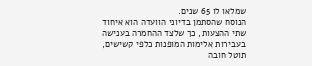שמלאו לו 65 שנים.
הנוסח שהסתמן בדיוני הוועדה הוא איחוד שתי ההצעות, כך שלצד ההחמרה בענישה בעבירות אלימות המופנות כלפי קשישים, תוטל חובה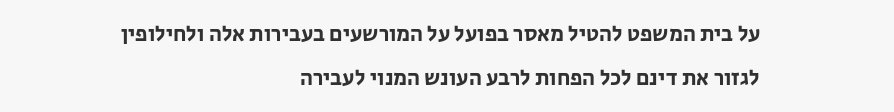על בית המשפט להטיל מאסר בפועל על המורשעים בעבירות אלה ולחילופין לגזור את דינם לכל הפחות לרבע העונש המנוי לעבירה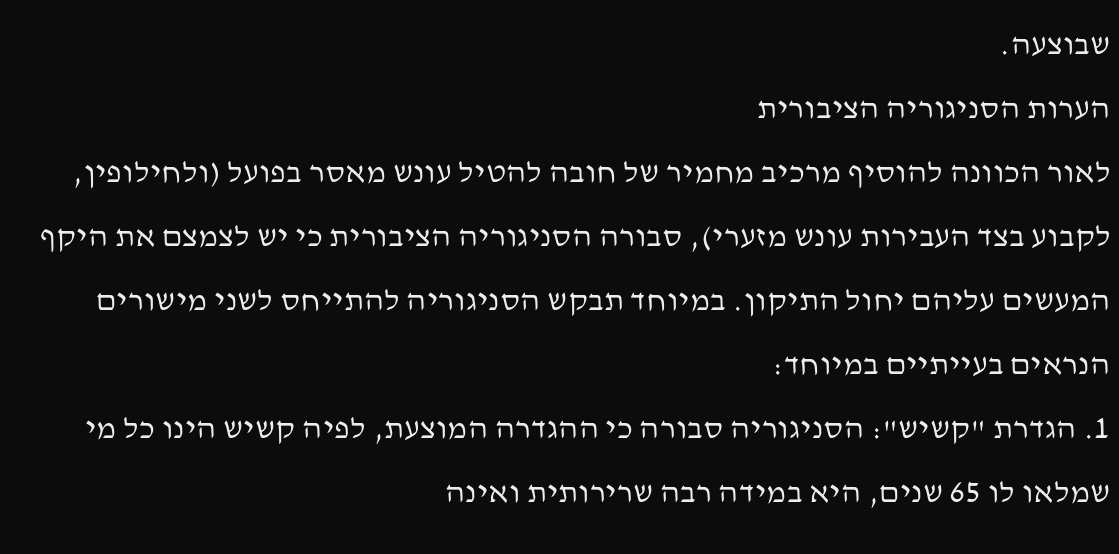שבוצעה.
הערות הסניגוריה הציבורית
לאור הכוונה להוסיף מרכיב מחמיר של חובה להטיל עונש מאסר בפועל (ולחילופין, לקבוע בצד העבירות עונש מזערי), סבורה הסניגוריה הציבורית כי יש לצמצם את היקף המעשים עליהם יחול התיקון. במיוחד תבקש הסניגוריה להתייחס לשני מישורים הנראים בעייתיים במיוחד:
1. הגדרת "קשיש": הסניגוריה סבורה כי ההגדרה המוצעת, לפיה קשיש הינו כל מי שמלאו לו 65 שנים, היא במידה רבה שרירותית ואינה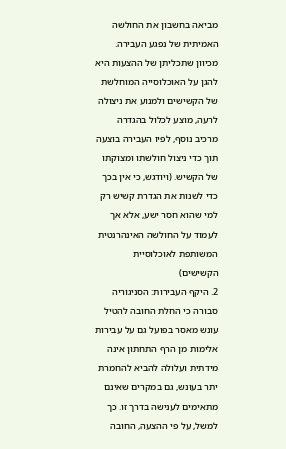מביאה בחשבון את החולשה האמיתית של נפגע העבירה. מכיוון שתכליתן של ההצעות היא להגן על האוכלוסייה המוחלשת של הקשישים ולמנוע את ניצולה לרעה, מוצע לכלול בהגדרה מרכיב נוסף, לפיו העבירה בוצעה תוך כדי ניצול חולשתו ומצוקתו של הקשיש. (ויודגש, כי אין בכך כדי לשנות את הגדרת קשיש רק למי שהוא חסר ישע, אלא אך לעמוד על החולשה האינהרנטית המשותפת לאוכלוסיית הקשישים)
2. היקף העבירות: הסניגוריה סבורה כי החלת החובה להטיל עונש מאסר בפועל גם על עבירות אלימות מן הרף התחתון אינה מידתית ועלולה להביא להחמרת יתר בעונש, גם במקרים שאינם מתאימים לענישה בדרך זו. כך למשל, על פי ההצעה, החובה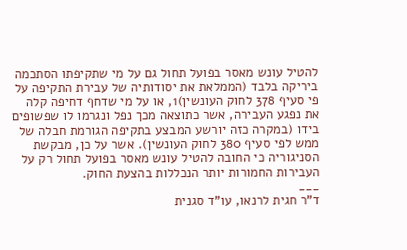להטיל עונש מאסר בפועל תחול גם על מי שתקיפתו הסתכמה ביריקה בלבד (הממלאת את יסודותיה של עבירת התקיפה על פי סעיף 378 לחוק העונשין)1, או על מי שדחף דחיפה קלה את נפגע העבירה, אשר כתוצאה מכך נפל ונגרמו לו שפשופים בידו (במקרה כזה יורשע המבצע בתקיפה הגורמת חבלה של ממש לפי סעיף 380 לחוק העונשין). אשר על כן, מבקשת הסניגוריה כי החובה להטיל עונש מאסר בפועל תחול רק על העבירות החמורות יותר הנכללות בהצעת החוק.
___
ד"ר חגית לרנאו, עו"ד סגנית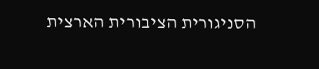הסניגורית הציבורית הארצית